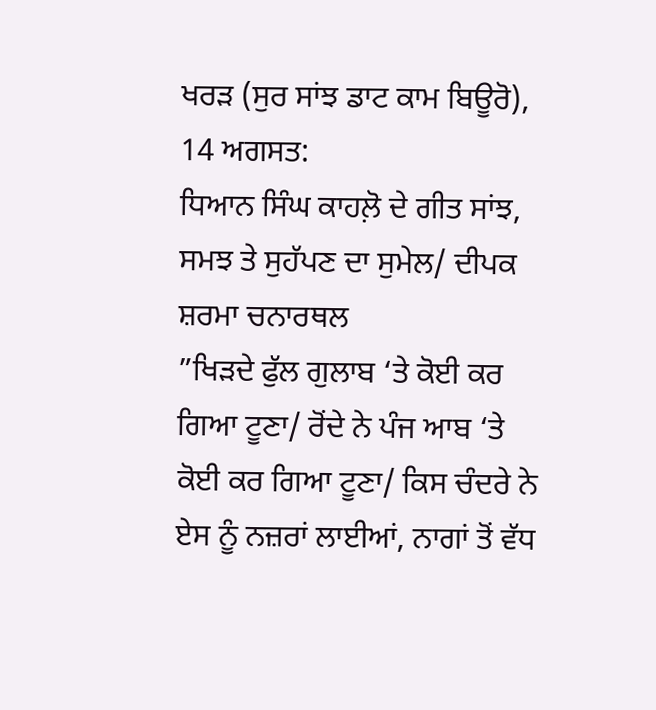ਖਰੜ (ਸੁਰ ਸਾਂਝ ਡਾਟ ਕਾਮ ਬਿਊਰੋ), 14 ਅਗਸਤ:
ਧਿਆਨ ਸਿੰਘ ਕਾਹਲ਼ੋ ਦੇ ਗੀਤ ਸਾਂਝ, ਸਮਝ ਤੇ ਸੁਹੱਪਣ ਦਾ ਸੁਮੇਲ/ ਦੀਪਕ ਸ਼ਰਮਾ ਚਨਾਰਥਲ
”ਖਿੜਦੇ ਫੁੱਲ ਗੁਲਾਬ ‘ਤੇ ਕੋਈ ਕਰ ਗਿਆ ਟੂਣਾ/ ਰੋਂਦੇ ਨੇ ਪੰਜ ਆਬ ‘ਤੇ ਕੋਈ ਕਰ ਗਿਆ ਟੂਣਾ/ ਕਿਸ ਚੰਦਰੇ ਨੇ ਏਸ ਨੂੰ ਨਜ਼ਰਾਂ ਲਾਈਆਂ, ਨਾਗਾਂ ਤੋਂ ਵੱਧ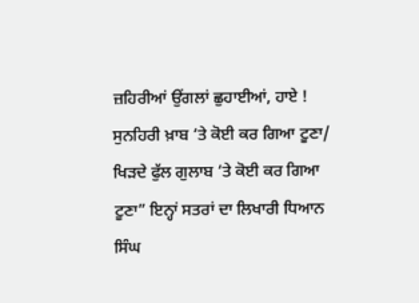ਜ਼ਹਿਰੀਆਂ ਉਂਗਲਾਂ ਛੁਹਾਈਆਂ, ਹਾਏ ! ਸੁਨਹਿਰੀ ਖ਼ਾਬ ‘ਤੇ ਕੋਈ ਕਰ ਗਿਆ ਟੂਣਾ/ ਖਿੜਦੇ ਫੁੱਲ ਗੁਲਾਬ ‘ਤੇ ਕੋਈ ਕਰ ਗਿਆ ਟੂਣਾ” ਇਨ੍ਹਾਂ ਸਤਰਾਂ ਦਾ ਲਿਖਾਰੀ ਧਿਆਨ ਸਿੰਘ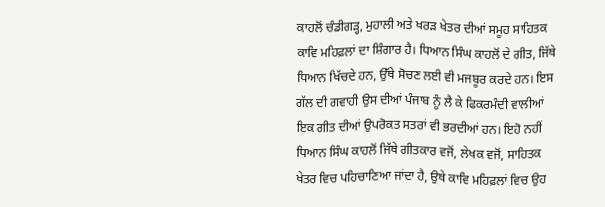ਕਾਹਲੋਂ ਚੰਡੀਗੜ੍ਹ, ਮੁਹਾਲੀ ਅਤੇ ਖਰੜ ਖੇਤਰ ਦੀਆਂ ਸਮੂਹ ਸਾਹਿਤਕ ਕਾਵਿ ਮਹਿਫ਼ਲਾਂ ਦਾ ਸ਼ਿੰਗਾਰ ਹੈ। ਧਿਆਨ ਸਿੰਘ ਕਾਹਲੋਂ ਦੇ ਗੀਤ, ਜਿੱਥੇ ਧਿਆਨ ਖਿੱਚਦੇ ਹਨ, ਉੱਥੇ ਸੋਚਣ ਲਈ ਵੀ ਮਜਬੂਰ ਕਰਦੇ ਹਨ। ਇਸ ਗੱਲ ਦੀ ਗਵਾਹੀ ਉਸ ਦੀਆਂ ਪੰਜਾਬ ਨੂੰ ਲੈ ਕੇ ਫਿਕਰਮੰਦੀ ਵਾਲੀਆਂ ਇਕ ਗੀਤ ਦੀਆਂ ਉਪਰੋਕਤ ਸਤਰਾਂ ਵੀ ਭਰਦੀਆਂ ਹਨ। ਇਹੋ ਨਹੀਂ ਧਿਆਨ ਸਿੰਘ ਕਾਹਲੋਂ ਜਿੱਥੇ ਗੀਤਕਾਰ ਵਜੋਂ, ਲੇਖਕ ਵਜੋਂ, ਸਾਹਿਤਕ ਖੇਤਰ ਵਿਚ ਪਹਿਚਾਣਿਆ ਜਾਂਦਾ ਹੈ, ਉਥੇ ਕਾਵਿ ਮਹਿਫ਼ਲਾਂ ਵਿਚ ਉਹ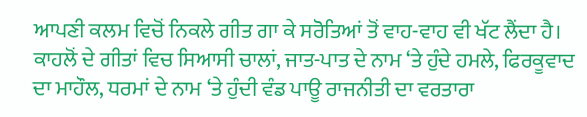ਆਪਣੀ ਕਲਮ ਵਿਚੋਂ ਨਿਕਲੇ ਗੀਤ ਗਾ ਕੇ ਸਰੋਤਿਆਂ ਤੋਂ ਵਾਹ-ਵਾਹ ਵੀ ਖੱਟ ਲੈਂਦਾ ਹੈ। ਕਾਹਲੋਂ ਦੇ ਗੀਤਾਂ ਵਿਚ ਸਿਆਸੀ ਚਾਲਾਂ, ਜਾਤ-ਪਾਤ ਦੇ ਨਾਮ ‘ਤੇ ਹੁੰਦੇ ਹਮਲੇ, ਫਿਰਕੂਵਾਦ ਦਾ ਮਾਹੌਲ, ਧਰਮਾਂ ਦੇ ਨਾਮ ‘ਤੇ ਹੁੰਦੀ ਵੰਡ ਪਾਊ ਰਾਜਨੀਤੀ ਦਾ ਵਰਤਾਰਾ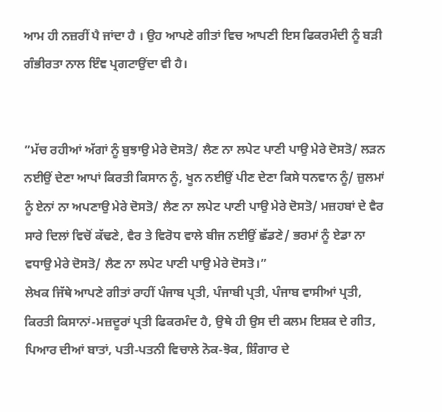ਆਮ ਹੀ ਨਜ਼ਰੀਂ ਪੈ ਜਾਂਦਾ ਹੈ । ਉਹ ਆਪਣੇ ਗੀਤਾਂ ਵਿਚ ਆਪਣੀ ਇਸ ਫਿਕਰਮੰਦੀ ਨੂੰ ਬੜੀ ਗੰਭੀਰਤਾ ਨਾਲ ਇੰਞ ਪ੍ਰਗਟਾਉਂਦਾ ਵੀ ਹੈ।


”ਮੱਚ ਰਹੀਆਂ ਅੱਗਾਂ ਨੂੰ ਬੁਝਾਉ ਮੇਰੇ ਦੋਸਤੋ/ ਲੈਣ ਨਾ ਲਪੇਟ ਪਾਣੀ ਪਾਉ ਮੇਰੇ ਦੋਸਤੋ/ ਲੜਨ ਨਈਉਂ ਦੇਣਾ ਆਪਾਂ ਕਿਰਤੀ ਕਿਸਾਨ ਨੂੰ, ਖੂਨ ਨਈਉਂ ਪੀਣ ਦੇਣਾ ਕਿਸੇ ਧਨਵਾਨ ਨੂੰ/ ਜ਼ੁਲਮਾਂ ਨੂੰ ਏਨਾਂ ਨਾ ਅਪਣਾਉ ਮੇਰੇ ਦੋਸਤੋ/ ਲੈਣ ਨਾ ਲਪੇਟ ਪਾਣੀ ਪਾਉ ਮੇਰੇ ਦੋਸਤੋ/ ਮਜ਼ਹਬਾਂ ਦੇ ਵੈਰ ਸਾਰੇ ਦਿਲਾਂ ਵਿਚੋਂ ਕੱਢਣੇ, ਵੈਰ ਤੇ ਵਿਰੋਧ ਵਾਲੇ ਬੀਜ ਨਈਉਂ ਛੱਡਣੇ/ ਭਰਮਾਂ ਨੂੰ ਏਡਾ ਨਾ ਵਧਾਉ ਮੇਰੇ ਦੋਸਤੋ/ ਲੈਣ ਨਾ ਲਪੇਟ ਪਾਣੀ ਪਾਉ ਮੇਰੇ ਦੋਸਤੋ।”
ਲੇਖਕ ਜਿੱਥੇ ਆਪਣੇ ਗੀਤਾਂ ਰਾਹੀਂ ਪੰਜਾਬ ਪ੍ਰਤੀ, ਪੰਜਾਬੀ ਪ੍ਰਤੀ, ਪੰਜਾਬ ਵਾਸੀਆਂ ਪ੍ਰਤੀ, ਕਿਰਤੀ ਕਿਸਾਨਾਂ-ਮਜ਼ਦੂਰਾਂ ਪ੍ਰਤੀ ਫਿਕਰਮੰਦ ਹੈ, ਉਥੇ ਹੀ ਉਸ ਦੀ ਕਲਮ ਇਸ਼ਕ ਦੇ ਗੀਤ, ਪਿਆਰ ਦੀਆਂ ਬਾਤਾਂ, ਪਤੀ-ਪਤਨੀ ਵਿਚਾਲੇ ਨੋਕ-ਝੋਕ, ਸ਼ਿੰਗਾਰ ਦੇ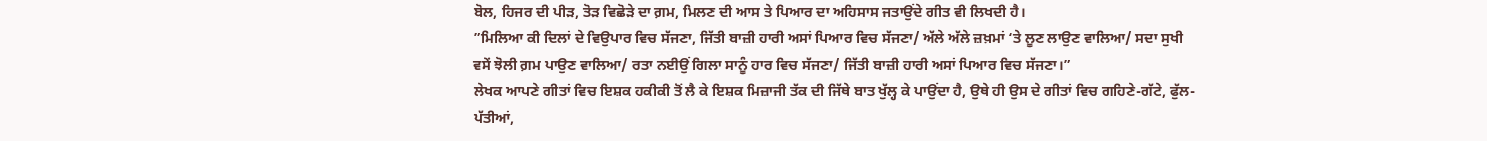ਬੋਲ, ਹਿਜਰ ਦੀ ਪੀੜ, ਤੋੜ ਵਿਛੋੜੇ ਦਾ ਗ਼ਮ, ਮਿਲਣ ਦੀ ਆਸ ਤੇ ਪਿਆਰ ਦਾ ਅਹਿਸਾਸ ਜਤਾਉਂਦੇ ਗੀਤ ਵੀ ਲਿਖਦੀ ਹੈ।
”ਮਿਲਿਆ ਕੀ ਦਿਲਾਂ ਦੇ ਵਿਉਪਾਰ ਵਿਚ ਸੱਜਣਾ, ਜਿੱਤੀ ਬਾਜ਼ੀ ਹਾਰੀ ਅਸਾਂ ਪਿਆਰ ਵਿਚ ਸੱਜਣਾ/ ਅੱਲੇ ਅੱਲੇ ਜ਼ਖ਼ਮਾਂ ‘ਤੇ ਲੂਣ ਲਾਉਣ ਵਾਲਿਆ/ ਸਦਾ ਸੁਖੀ ਵਸੇਂ ਝੋਲੀ ਗ਼ਮ ਪਾਉਣ ਵਾਲਿਆ/ ਰਤਾ ਨਈਉਂ ਗਿਲਾ ਸਾਨੂੰ ਹਾਰ ਵਿਚ ਸੱਜਣਾ/ ਜਿੱਤੀ ਬਾਜ਼ੀ ਹਾਰੀ ਅਸਾਂ ਪਿਆਰ ਵਿਚ ਸੱਜਣਾ।”
ਲੇਖਕ ਆਪਣੇ ਗੀਤਾਂ ਵਿਚ ਇਸ਼ਕ ਹਕੀਕੀ ਤੋਂ ਲੈ ਕੇ ਇਸ਼ਕ ਮਿਜ਼ਾਜੀ ਤੱਕ ਦੀ ਜਿੱਥੇ ਬਾਤ ਖੁੱਲ੍ਹ ਕੇ ਪਾਉਂਦਾ ਹੈ, ਉਥੇ ਹੀ ਉਸ ਦੇ ਗੀਤਾਂ ਵਿਚ ਗਹਿਣੇ-ਗੱਟੇ, ਫੁੱਲ-ਪੱਤੀਆਂ,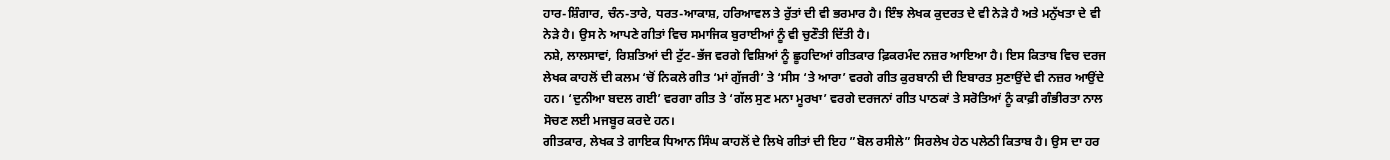ਹਾਰ-ਸ਼ਿੰਗਾਰ, ਚੰਨ-ਤਾਰੇ, ਧਰਤ-ਆਕਾਸ਼, ਹਰਿਆਵਲ ਤੇ ਰੁੱਤਾਂ ਦੀ ਵੀ ਭਰਮਾਰ ਹੈ। ਇੰਝ ਲੇਖਕ ਕੁਦਰਤ ਦੇ ਵੀ ਨੇੜੇ ਹੈ ਅਤੇ ਮਨੁੱਖਤਾ ਦੇ ਵੀ ਨੇੜੇ ਹੈ। ਉਸ ਨੇ ਆਪਣੇ ਗੀਤਾਂ ਵਿਚ ਸਮਾਜਿਕ ਬੁਰਾਈਆਂ ਨੂੰ ਵੀ ਚੁਣੌਤੀ ਦਿੱਤੀ ਹੈ।
ਨਸ਼ੇ, ਲਾਲਸਾਵਾਂ, ਰਿਸ਼ਤਿਆਂ ਦੀ ਟੁੱਟ-ਭੱਜ ਵਰਗੇ ਵਿਸ਼ਿਆਂ ਨੂੰ ਛੂਹਦਿਆਂ ਗੀਤਕਾਰ ਫ਼ਿਕਰਮੰਦ ਨਜ਼ਰ ਆਇਆ ਹੈ। ਇਸ ਕਿਤਾਬ ਵਿਚ ਦਰਜ ਲੇਖਕ ਕਾਹਲੋਂ ਦੀ ਕਲਮ ‘ਚੋਂ ਨਿਕਲੇ ਗੀਤ ‘ਮਾਂ ਗੁੱਜਰੀ’ ਤੇ ‘ਸੀਸ ‘ਤੇ ਆਰਾ’ ਵਰਗੇ ਗੀਤ ਕੁਰਬਾਨੀ ਦੀ ਇਬਾਰਤ ਸੁਣਾਉਂਦੇ ਵੀ ਨਜ਼ਰ ਆਉਂਦੇ ਹਨ। ‘ਦੁਨੀਆ ਬਦਲ ਗਈ’ ਵਰਗਾ ਗੀਤ ਤੇ ‘ਗੱਲ ਸੁਣ ਮਨਾ ਮੂਰਖਾ’ ਵਰਗੇ ਦਰਜਨਾਂ ਗੀਤ ਪਾਠਕਾਂ ਤੇ ਸਰੋਤਿਆਂ ਨੂੰ ਕਾਫ਼ੀ ਗੰਭੀਰਤਾ ਨਾਲ ਸੋਚਣ ਲਈ ਮਜਬੂਰ ਕਰਦੇ ਹਨ।
ਗੀਤਕਾਰ, ਲੇਖਕ ਤੇ ਗਾਇਕ ਧਿਆਨ ਸਿੰਘ ਕਾਹਲੋਂ ਦੇ ਲਿਖੇ ਗੀਤਾਂ ਦੀ ਇਹ ”ਬੋਲ ਰਸੀਲੇ” ਸਿਰਲੇਖ ਹੇਠ ਪਲੇਠੀ ਕਿਤਾਬ ਹੈ। ਉਸ ਦਾ ਹਰ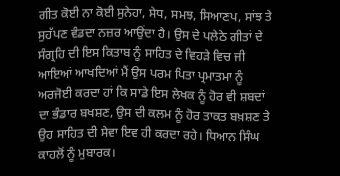ਗੀਤ ਕੋਈ ਨਾ ਕੋਈ ਸੁਨੇਹਾ, ਸੇਧ, ਸਮਝ, ਸਿਆਣਪ, ਸਾਂਝ ਤੇ ਸੁਹੱਪਣ ਵੰਡਦਾ ਨਜ਼ਰ ਆਉਂਦਾ ਹੈ। ਉਸ ਦੇ ਪਲੇਠੇ ਗੀਤਾਂ ਦੇ ਸੰਗ੍ਰਹਿ ਦੀ ਇਸ ਕਿਤਾਬ ਨੂੰ ਸਾਹਿਤ ਦੇ ਵਿਹੜੇ ਵਿਚ ਜੀ ਆਇਆਂ ਆਖਦਿਆਂ ਮੈਂ ਉਸ ਪਰਮ ਪਿਤਾ ਪ੍ਰਮਾਤਮਾ ਨੂੰ ਅਰਜੋਈ ਕਰਦਾ ਹਾਂ ਕਿ ਸਾਡੇ ਇਸ ਲੇਖਕ ਨੂੰ ਹੋਰ ਵੀ ਸ਼ਬਦਾਂ ਦਾ ਭੰਡਾਰ ਬਖਸ਼ਣ, ਉਸ ਦੀ ਕਲਮ ਨੂੰ ਹੋਰ ਤਾਕਤ ਬਖ਼ਸ਼ਣ ਤੇ ਉਹ ਸਾਹਿਤ ਦੀ ਸੇਵਾ ਇਵ ਹੀ ਕਰਦਾ ਰਹੇ। ਧਿਆਨ ਸਿੰਘ ਕਾਹਲੋਂ ਨੂੰ ਮੁਬਾਰਕ।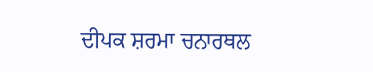ਦੀਪਕ ਸ਼ਰਮਾ ਚਨਾਰਥਲ